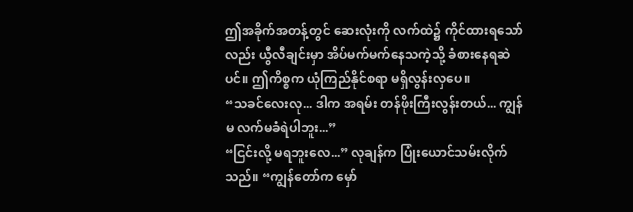ဤအခိုက်အတန့်တွင် ဆေးလုံးကို လက်ထဲ၌ ကိုင်ထားရသော်လည်း ယွီလီချင်းမှာ အိပ်မက်မက်နေသကဲ့သို့ ခံစားနေရဆဲပင်။ ဤကိစ္စက ယုံကြည်နိုင်စရာ မရှိလွန်းလှပေ။
“သခင်လေးလု... ဒါက အရမ်း တန်ဖိုးကြီးလွန်းတယ်... ကျွန်မ လက်မခံရဲပါဘူး...”
“ငြင်းလို့ မရဘူးလေ...” လုချန်က ပြုံးယောင်သမ်းလိုက်သည်။ “ကျွန်တော်က မှော်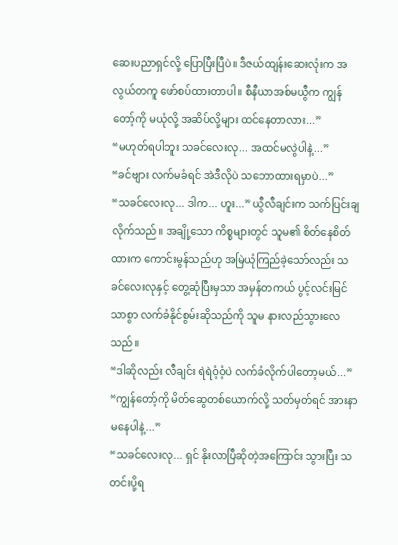ဆေးပညာရှင်လို့ ပြောပြီးပြီပဲ။ ဒီဇယ်ထျန်းဆေးလုံးက အလွယ်တကူ ဖော်စပ်ထားတာပါ။ စီနီယာအစ်မယွီက ကျွန်တော့်ကို မယုံလို့ အဆိပ်လို့များ ထင်နေတာလား...”
“မဟုတ်ရပါဘူး သခင်လေးလု... အထင်မလွဲပါနဲ့...”
“ခင်ဗျား လက်မခံရင် အဲဒီလိုပဲ သဘောထားရမှာပဲ...”
“သခင်လေးလု... ဒါက... ဟူး...” ယွီလီချင်းက သက်ပြင်းချလိုက်သည်။ အချို့သော ကိစ္စများတွင် သူမ၏ စိတ်နေစိတ်ထားက ကောင်းမွန်သည်ဟု အမြဲယုံကြည်ခဲ့သော်လည်း သခင်လေးလုနှင့် တွေ့ဆုံပြီးမှသာ အမှန်တကယ် ပွင့်လင်းမြင်သာစွာ လက်ခံနိုင်စွမ်းဆိုသည်ကို သူမ နားလည်သွားလေသည်။
“ဒါဆိုလည်း လီချင်း ရဲရဲဝံ့ဝံ့ပဲ လက်ခံလိုက်ပါတော့မယ်...”
“ကျွန်တော့်ကို မိတ်ဆွေတစ်ယောက်လို့ သတ်မှတ်ရင် အားနာမနေပါနဲ့...”
“သခင်လေးလု... ရှင် နိုးလာပြီဆိုတဲ့အကြောင်း သွားပြီး သတင်းပို့ရ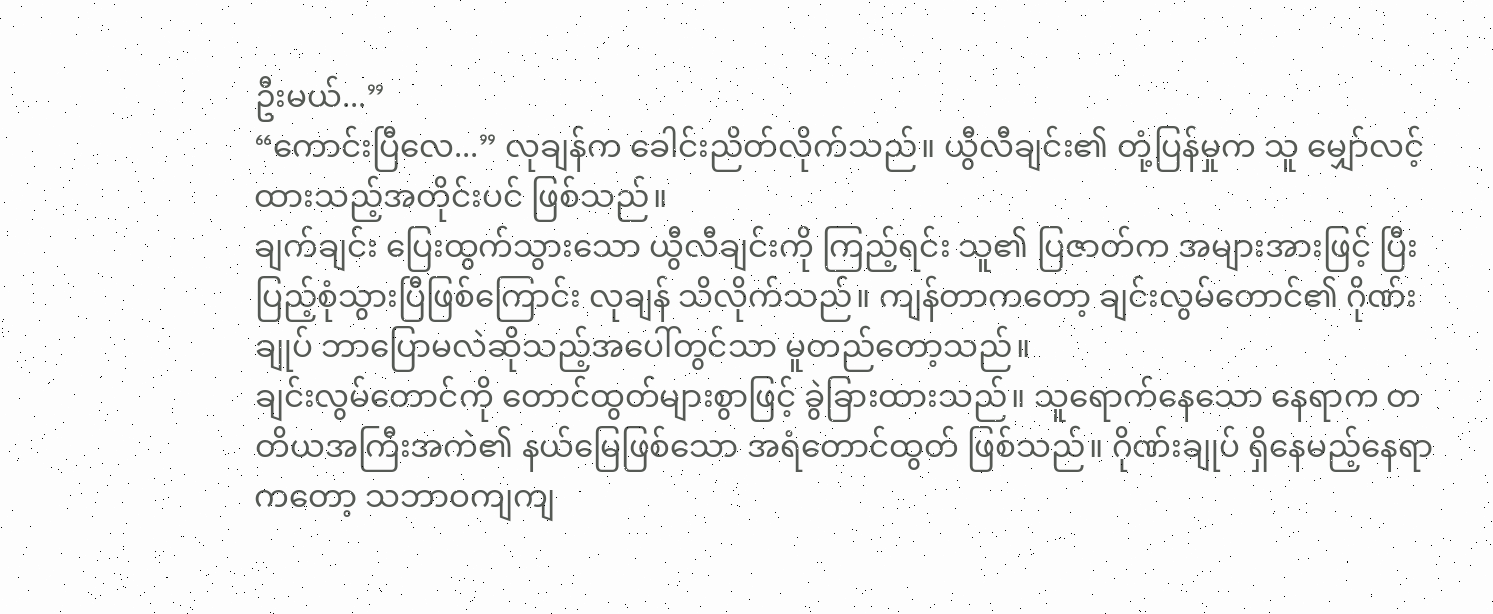ဦးမယ်...”
“ကောင်းပြီလေ...” လုချန်က ခေါင်းညိတ်လိုက်သည်။ ယွီလီချင်း၏ တုံ့ပြန်မှုက သူ မျှော်လင့်ထားသည့်အတိုင်းပင် ဖြစ်သည်။
ချက်ချင်း ပြေးထွက်သွားသော ယွီလီချင်းကို ကြည့်ရင်း သူ၏ ပြဇာတ်က အများအားဖြင့် ပြီးပြည့်စုံသွားပြီဖြစ်ကြောင်း လုချန် သိလိုက်သည်။ ကျန်တာကတော့ ချင်းလွမ်တောင်၏ ဂိုဏ်းချုပ် ဘာပြောမလဲဆိုသည့်အပေါ်တွင်သာ မူတည်တော့သည်။
ချင်းလွမ်တောင်ကို တောင်ထွတ်များစွာဖြင့် ခွဲခြားထားသည်။ သူရောက်နေသော နေရာက တတိယအကြီးအကဲ၏ နယ်မြေဖြစ်သော အရံတောင်ထွတ် ဖြစ်သည်။ ဂိုဏ်းချုပ် ရှိနေမည့်နေရာကတော့ သဘာဝကျကျ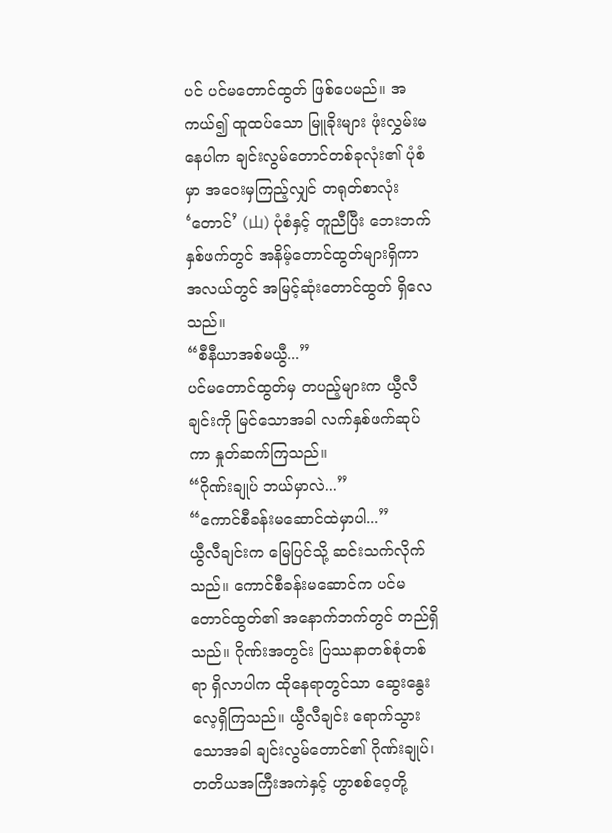ပင် ပင်မတောင်ထွတ် ဖြစ်ပေမည်။ အကယ်၍ ထူထပ်သော မြူခိုးများ ဖုံးလွှမ်းမနေပါက ချင်းလွမ်တောင်တစ်ခုလုံး၏ ပုံစံမှာ အဝေးမှကြည့်လျှင် တရုတ်စာလုံး ‘တောင်’ (山) ပုံစံနှင့် တူညီပြီး ဘေးဘက်နှစ်ဖက်တွင် အနိမ့်တောင်ထွတ်များရှိကာ အလယ်တွင် အမြင့်ဆုံးတောင်ထွတ် ရှိလေသည်။
“စီနီယာအစ်မယွီ...”
ပင်မတောင်ထွတ်မှ တပည့်များက ယွီလီချင်းကို မြင်သောအခါ လက်နှစ်ဖက်ဆုပ်ကာ နှုတ်ဆက်ကြသည်။
“ဂိုဏ်းချုပ် ဘယ်မှာလဲ...”
“ကောင်စီခန်းမဆောင်ထဲမှာပါ...”
ယွီလီချင်းက မြေပြင်သို့ ဆင်းသက်လိုက်သည်။ ကောင်စီခန်းမဆောင်က ပင်မတောင်ထွတ်၏ အနောက်ဘက်တွင် တည်ရှိသည်။ ဂိုဏ်းအတွင်း ပြဿနာတစ်စုံတစ်ရာ ရှိလာပါက ထိုနေရာတွင်သာ ဆွေးနွေးလေ့ရှိကြသည်။ ယွီလီချင်း ရောက်သွားသောအခါ ချင်းလွမ်တောင်၏ ဂိုဏ်းချုပ်၊ တတိယအကြီးအကဲနှင့် ဟွာစစ်ဝေ့တို့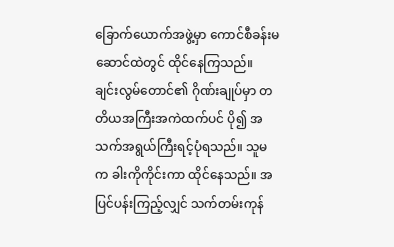ခြောက်ယောက်အဖွဲ့မှာ ကောင်စီခန်းမဆောင်ထဲတွင် ထိုင်နေကြသည်။
ချင်းလွမ်တောင်၏ ဂိုဏ်းချုပ်မှာ တတိယအကြီးအကဲထက်ပင် ပို၍ အသက်အရွယ်ကြီးရင့်ပုံရသည်။ သူမက ခါးကိုကိုင်းကာ ထိုင်နေသည်။ အပြင်ပန်းကြည့်လျှင် သက်တမ်းကုန်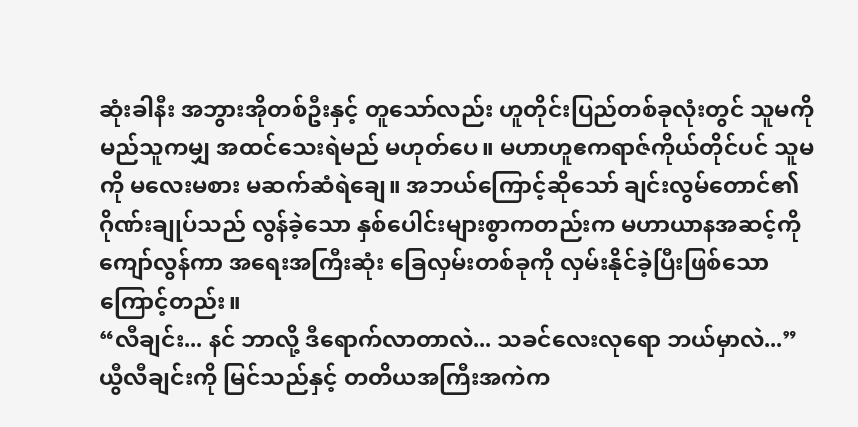ဆုံးခါနီး အဘွားအိုတစ်ဦးနှင့် တူသော်လည်း ဟူတိုင်းပြည်တစ်ခုလုံးတွင် သူမကို မည်သူကမျှ အထင်သေးရဲမည် မဟုတ်ပေ။ မဟာဟူဧကရာဇ်ကိုယ်တိုင်ပင် သူမကို မလေးမစား မဆက်ဆံရဲချေ။ အဘယ်ကြောင့်ဆိုသော် ချင်းလွမ်တောင်၏ ဂိုဏ်းချုပ်သည် လွန်ခဲ့သော နှစ်ပေါင်းများစွာကတည်းက မဟာယာနအဆင့်ကို ကျော်လွန်ကာ အရေးအကြီးဆုံး ခြေလှမ်းတစ်ခုကို လှမ်းနိုင်ခဲ့ပြီးဖြစ်သောကြောင့်တည်း။
“လီချင်း... နင် ဘာလို့ ဒီရောက်လာတာလဲ... သခင်လေးလုရော ဘယ်မှာလဲ...” ယွီလီချင်းကို မြင်သည်နှင့် တတိယအကြီးအကဲက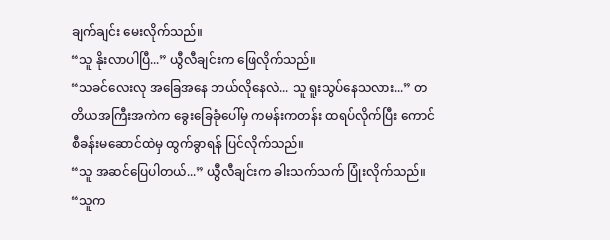ချက်ချင်း မေးလိုက်သည်။
“သူ နိုးလာပါပြီ...” ယွီလီချင်းက ဖြေလိုက်သည်။
“သခင်လေးလု အခြေအနေ ဘယ်လိုနေလဲ... သူ ရူးသွပ်နေသလား...” တတိယအကြီးအကဲက ခွေးခြေခုံပေါ်မှ ကမန်းကတန်း ထရပ်လိုက်ပြီး ကောင်စီခန်းမဆောင်ထဲမှ ထွက်ခွာရန် ပြင်လိုက်သည်။
“သူ အဆင်ပြေပါတယ်...” ယွီလီချင်းက ခါးသက်သက် ပြုံးလိုက်သည်။ “သူက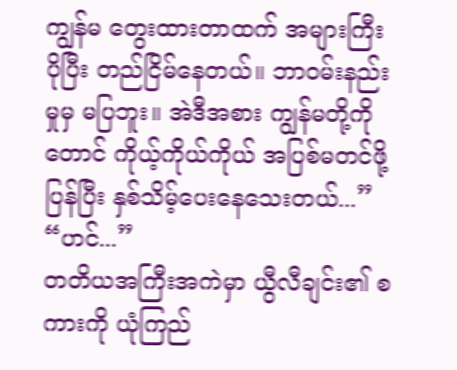ကျွန်မ တွေးထားတာထက် အများကြီး ပိုပြီး တည်ငြိမ်နေတယ်။ ဘာဝမ်းနည်းမှုမှ မပြဘူး။ အဲဒီအစား ကျွန်မတို့ကိုတောင် ကိုယ့်ကိုယ်ကိုယ် အပြစ်မတင်ဖို့ ပြန်ပြီး နှစ်သိမ့်ပေးနေသေးတယ်...”
“ဟင်...”
တတိယအကြီးအကဲမှာ ယွီလီချင်း၏ စကားကို ယုံကြည်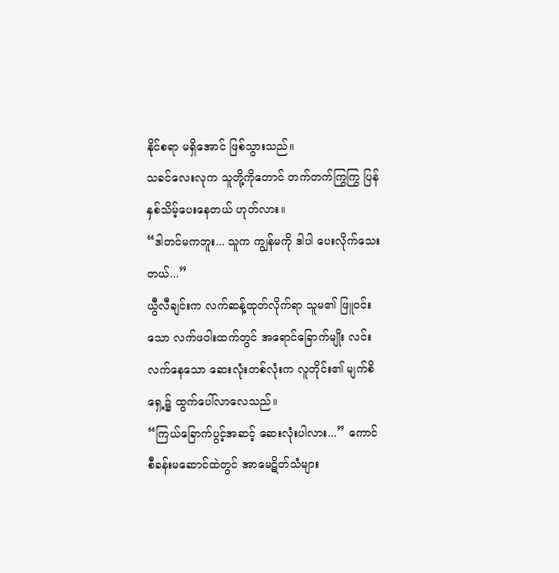နိုင်စရာ မရှိအောင် ဖြစ်သွားသည်။
သခင်လေးလုက သူတို့ကိုတောင် တက်တက်ကြွကြွ ပြန်နှစ်သိမ့်ပေးနေတယ် ဟုတ်လား။
“ဒါတင်မကဘူး... သူက ကျွန်မကို ဒါပါ ပေးလိုက်သေးတယ်...”
ယွီလီချင်းက လက်ဆန့်ထုတ်လိုက်ရာ သူမ၏ ဖြူဝင်းသော လက်ဖဝါးထက်တွင် အရောင်ခြောက်မျိုး လင်းလက်နေသော ဆေးလုံးတစ်လုံးက လူတိုင်း၏ မျက်စိရှေ့၌ ထွက်ပေါ်လာလေသည်။
“ကြယ်ခြောက်ပွင့်အဆင့် ဆေးလုံးပါလား...” ကောင်စီခန်းမဆောင်ထဲတွင် အာမေဋိတ်သံများ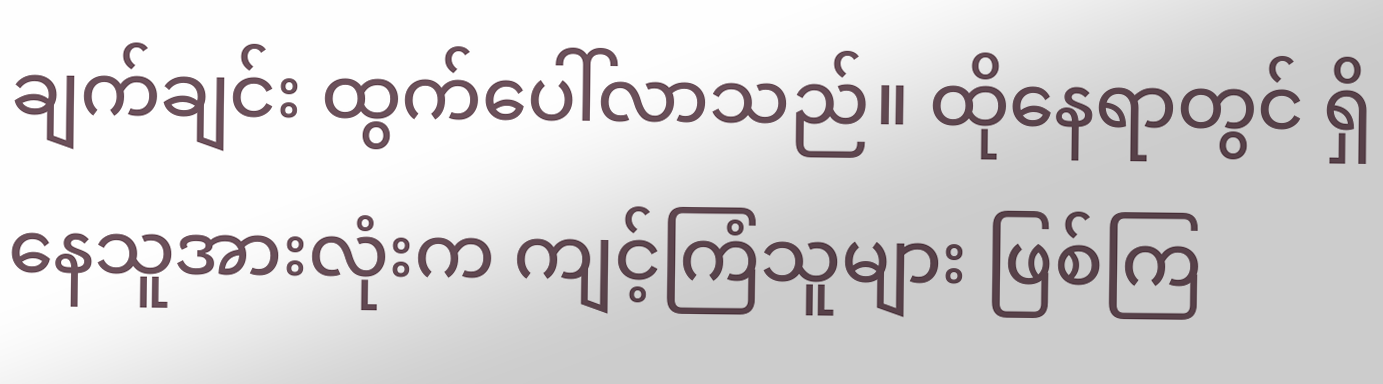ချက်ချင်း ထွက်ပေါ်လာသည်။ ထိုနေရာတွင် ရှိနေသူအားလုံးက ကျင့်ကြံသူများ ဖြစ်ကြ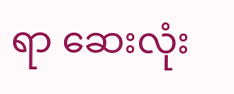ရာ ဆေးလုံး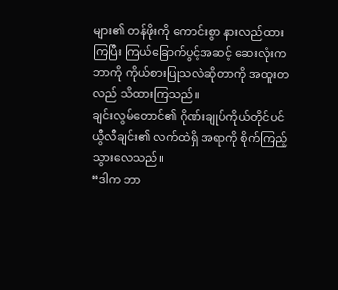များ၏ တန်ဖိုးကို ကောင်းစွာ နားလည်ထားကြပြီး ကြယ်ခြောက်ပွင့်အဆင့် ဆေးလုံးက ဘာကို ကိုယ်စားပြုသလဲဆိုတာကို အထူးတလည် သိထားကြသည်။
ချင်းလွမ်တောင်၏ ဂိုဏ်းချုပ်ကိုယ်တိုင်ပင် ယွီလီချင်း၏ လက်ထဲရှိ အရာကို စိုက်ကြည့်သွားလေသည်။
“ဒါက ဘာ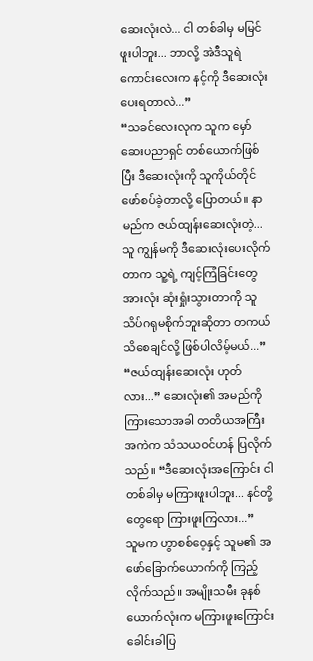ဆေးလုံးလဲ... ငါ တစ်ခါမှ မမြင်ဖူးပါဘူး... ဘာလို့ အဲဒီသူရဲကောင်းလေးက နင့်ကို ဒီဆေးလုံး ပေးရတာလဲ...”
“သခင်လေးလုက သူက မှော်ဆေးပညာရှင် တစ်ယောက်ဖြစ်ပြီး ဒီဆေးလုံးကို သူကိုယ်တိုင် ဖော်စပ်ခဲ့တာလို့ ပြောတယ်။ နာမည်က ဇယ်ထျန်းဆေးလုံးတဲ့... သူ ကျွန်မကို ဒီဆေးလုံးပေးလိုက်တာက သူ့ရဲ့ ကျင့်ကြံခြင်းတွေ အားလုံး ဆုံးရှုံးသွားတာကို သူ သိပ်ဂရုမစိုက်ဘူးဆိုတာ တကယ် သိစေချင်လို့ ဖြစ်ပါလိမ့်မယ်...”
“ဇယ်ထျန်းဆေးလုံး ဟုတ်လား...” ဆေးလုံး၏ အမည်ကို ကြားသောအခါ တတိယအကြီးအကဲက သံသယဝင်ဟန် ပြလိုက်သည်။ “ဒီဆေးလုံးအကြောင်း ငါ တစ်ခါမှ မကြားဖူးပါဘူး... နင်တို့တွေရော ကြားဖူးကြလား...”
သူမက ဟွာစစ်ဝေ့နှင့် သူမ၏ အဖော်ခြောက်ယောက်ကို ကြည့်လိုက်သည်။ အမျိုးသမီး ခုနစ်ယောက်လုံးက မကြားဖူးကြောင်း ခေါင်းခါပြ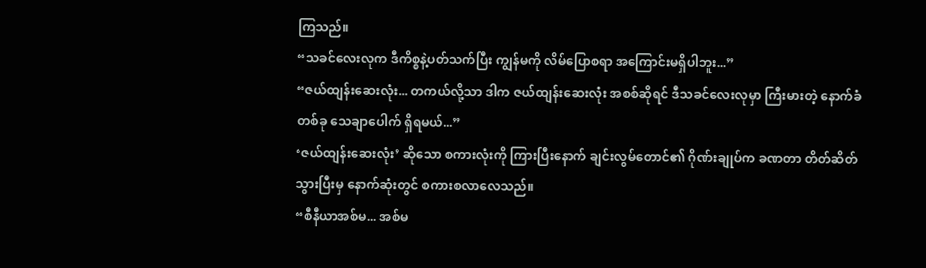ကြသည်။
“သခင်လေးလုက ဒီကိစ္စနဲ့ပတ်သက်ပြီး ကျွန်မကို လိမ်ပြောစရာ အကြောင်းမရှိပါဘူး...”
“ဇယ်ထျန်းဆေးလုံး... တကယ်လို့သာ ဒါက ဇယ်ထျန်းဆေးလုံး အစစ်ဆိုရင် ဒီသခင်လေးလုမှာ ကြီးမားတဲ့ နောက်ခံတစ်ခု သေချာပေါက် ရှိရမယ်...”
‘ဇယ်ထျန်းဆေးလုံး’ ဆိုသော စကားလုံးကို ကြားပြီးနောက် ချင်းလွမ်တောင်၏ ဂိုဏ်းချုပ်က ခဏတာ တိတ်ဆိတ်သွားပြီးမှ နောက်ဆုံးတွင် စကားစလာလေသည်။
“စီနီယာအစ်မ... အစ်မ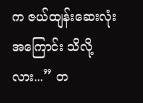က ဇယ်ထျန်းဆေးလုံးအကြောင်း သိလို့လား...” တ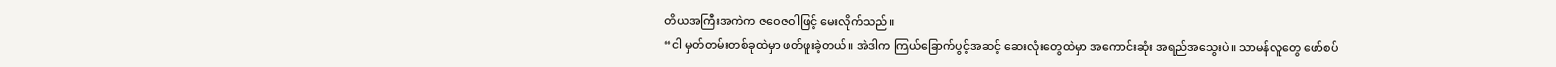တိယအကြီးအကဲက ဇဝေဇဝါဖြင့် မေးလိုက်သည်။
“ငါ မှတ်တမ်းတစ်ခုထဲမှာ ဖတ်ဖူးခဲ့တယ်။ အဲဒါက ကြယ်ခြောက်ပွင့်အဆင့် ဆေးလုံးတွေထဲမှာ အကောင်းဆုံး အရည်အသွေးပဲ။ သာမန်လူတွေ ဖော်စပ်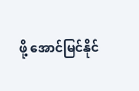ဖို့ အောင်မြင်နိုင်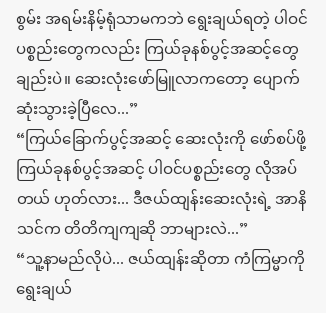စွမ်း အရမ်းနိမ့်ရုံသာမကဘဲ ရွေးချယ်ရတဲ့ ပါဝင်ပစ္စည်းတွေကလည်း ကြယ်ခုနစ်ပွင့်အဆင့်တွေချည်းပဲ။ ဆေးလုံးဖော်မြူလာကတော့ ပျောက်ဆုံးသွားခဲ့ပြီလေ...”
“ကြယ်ခြောက်ပွင့်အဆင့် ဆေးလုံးကို ဖော်စပ်ဖို့ ကြယ်ခုနစ်ပွင့်အဆင့် ပါဝင်ပစ္စည်းတွေ လိုအပ်တယ် ဟုတ်လား... ဒီဇယ်ထျန်းဆေးလုံးရဲ့ အာနိသင်က တိတိကျကျဆို ဘာများလဲ...”
“သူ့နာမည်လိုပဲ... ဇယ်ထျန်းဆိုတာ ကံကြမ္မာကို ရွေးချယ်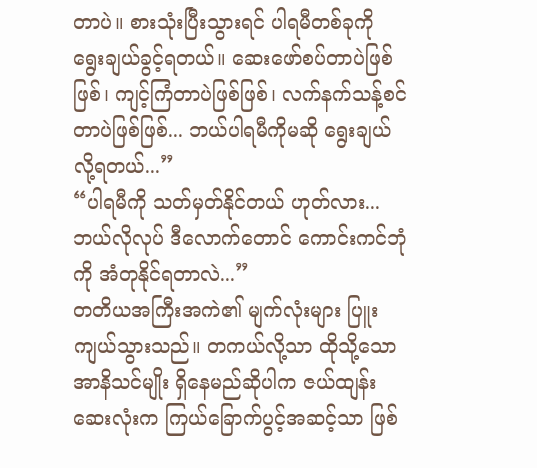တာပဲ။ စားသုံးပြီးသွားရင် ပါရမီတစ်ခုကို ရွေးချယ်ခွင့်ရတယ်။ ဆေးဖော်စပ်တာပဲဖြစ်ဖြစ်၊ ကျင့်ကြံတာပဲဖြစ်ဖြစ်၊ လက်နက်သန့်စင်တာပဲဖြစ်ဖြစ်... ဘယ်ပါရမီကိုမဆို ရွေးချယ်လို့ရတယ်...”
“ပါရမီကို သတ်မှတ်နိုင်တယ် ဟုတ်လား... ဘယ်လိုလုပ် ဒီလောက်တောင် ကောင်းကင်ဘုံကို အံတုနိုင်ရတာလဲ...”
တတိယအကြီးအကဲ၏ မျက်လုံးများ ပြူးကျယ်သွားသည်။ တကယ်လို့သာ ထိုသို့သော အာနိသင်မျိုး ရှိနေမည်ဆိုပါက ဇယ်ထျန်းဆေးလုံးက ကြယ်ခြောက်ပွင့်အဆင့်သာ ဖြစ်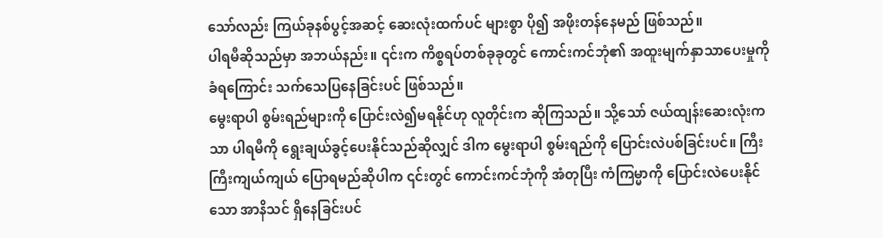သော်လည်း ကြယ်ခုနစ်ပွင့်အဆင့် ဆေးလုံးထက်ပင် များစွာ ပို၍ အဖိုးတန်နေမည် ဖြစ်သည်။
ပါရမီဆိုသည်မှာ အဘယ်နည်း။ ၎င်းက ကိစ္စရပ်တစ်ခုခုတွင် ကောင်းကင်ဘုံ၏ အထူးမျက်နှာသာပေးမှုကို ခံရကြောင်း သက်သေပြနေခြင်းပင် ဖြစ်သည်။
မွေးရာပါ စွမ်းရည်များကို ပြောင်းလဲ၍မရနိုင်ဟု လူတိုင်းက ဆိုကြသည်။ သို့သော် ဇယ်ထျန်းဆေးလုံးကသာ ပါရမီကို ရွေးချယ်ခွင့်ပေးနိုင်သည်ဆိုလျှင် ဒါက မွေးရာပါ စွမ်းရည်ကို ပြောင်းလဲပစ်ခြင်းပင်။ ကြီးကြီးကျယ်ကျယ် ပြောရမည်ဆိုပါက ၎င်းတွင် ကောင်းကင်ဘုံကို အံတုပြီး ကံကြမ္မာကို ပြောင်းလဲပေးနိုင်သော အာနိသင် ရှိနေခြင်းပင်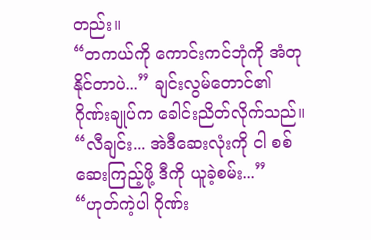တည်း။
“တကယ်ကို ကောင်းကင်ဘုံကို အံတုနိုင်တာပဲ...” ချင်းလွမ်တောင်၏ ဂိုဏ်းချုပ်က ခေါင်းညိတ်လိုက်သည်။ “လီချင်း... အဲဒီဆေးလုံးကို ငါ စစ်ဆေးကြည့်ဖို့ ဒီကို ယူခဲ့စမ်း...”
“ဟုတ်ကဲ့ပါ ဂိုဏ်း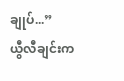ချုပ်...”
ယွီလီချင်းက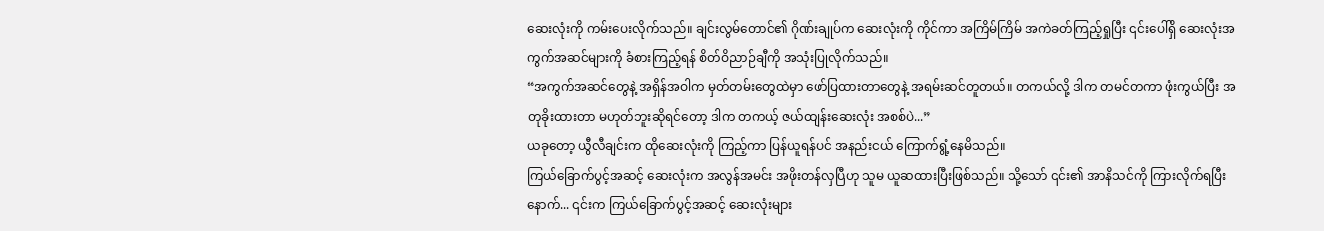ဆေးလုံးကို ကမ်းပေးလိုက်သည်။ ချင်းလွမ်တောင်၏ ဂိုဏ်းချုပ်က ဆေးလုံးကို ကိုင်ကာ အကြိမ်ကြိမ် အကဲခတ်ကြည့်ရှုပြီး ၎င်းပေါ်ရှိ ဆေးလုံးအကွက်အဆင်များကို ခံစားကြည့်ရန် စိတ်ဝိညာဉ်ချီကို အသုံးပြုလိုက်သည်။
“အကွက်အဆင်တွေနဲ့ အရှိန်အဝါက မှတ်တမ်းတွေထဲမှာ ဖော်ပြထားတာတွေနဲ့ အရမ်းဆင်တူတယ်။ တကယ်လို့ ဒါက တမင်တကာ ဖုံးကွယ်ပြီး အတုခိုးထားတာ မဟုတ်ဘူးဆိုရင်တော့ ဒါက တကယ့် ဇယ်ထျန်းဆေးလုံး အစစ်ပဲ...”
ယခုတော့ ယွီလီချင်းက ထိုဆေးလုံးကို ကြည့်ကာ ပြန်ယူရန်ပင် အနည်းငယ် ကြောက်ရွံ့နေမိသည်။
ကြယ်ခြောက်ပွင့်အဆင့် ဆေးလုံးက အလွန်အမင်း အဖိုးတန်လှပြီဟု သူမ ယူဆထားပြီးဖြစ်သည်။ သို့သော် ၎င်း၏ အာနိသင်ကို ကြားလိုက်ရပြီးနောက်... ၎င်းက ကြယ်ခြောက်ပွင့်အဆင့် ဆေးလုံးများ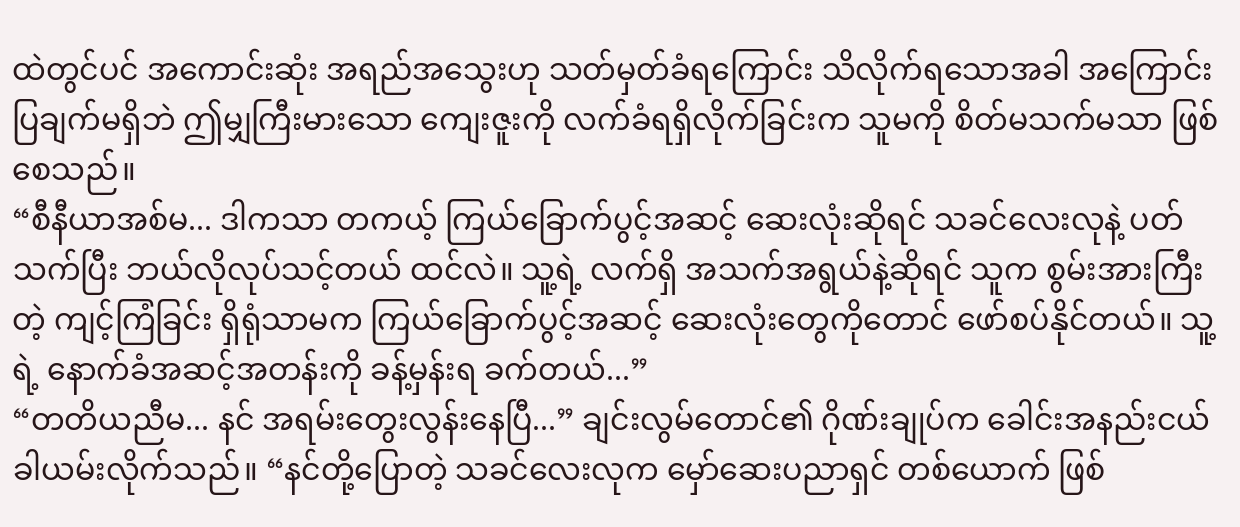ထဲတွင်ပင် အကောင်းဆုံး အရည်အသွေးဟု သတ်မှတ်ခံရကြောင်း သိလိုက်ရသောအခါ အကြောင်းပြချက်မရှိဘဲ ဤမျှကြီးမားသော ကျေးဇူးကို လက်ခံရရှိလိုက်ခြင်းက သူမကို စိတ်မသက်မသာ ဖြစ်စေသည်။
“စီနီယာအစ်မ... ဒါကသာ တကယ့် ကြယ်ခြောက်ပွင့်အဆင့် ဆေးလုံးဆိုရင် သခင်လေးလုနဲ့ ပတ်သက်ပြီး ဘယ်လိုလုပ်သင့်တယ် ထင်လဲ။ သူ့ရဲ့ လက်ရှိ အသက်အရွယ်နဲ့ဆိုရင် သူက စွမ်းအားကြီးတဲ့ ကျင့်ကြံခြင်း ရှိရုံသာမက ကြယ်ခြောက်ပွင့်အဆင့် ဆေးလုံးတွေကိုတောင် ဖော်စပ်နိုင်တယ်။ သူ့ရဲ့ နောက်ခံအဆင့်အတန်းကို ခန့်မှန်းရ ခက်တယ်...”
“တတိယညီမ... နင် အရမ်းတွေးလွန်းနေပြီ...” ချင်းလွမ်တောင်၏ ဂိုဏ်းချုပ်က ခေါင်းအနည်းငယ် ခါယမ်းလိုက်သည်။ “နင်တို့ပြောတဲ့ သခင်လေးလုက မှော်ဆေးပညာရှင် တစ်ယောက် ဖြစ်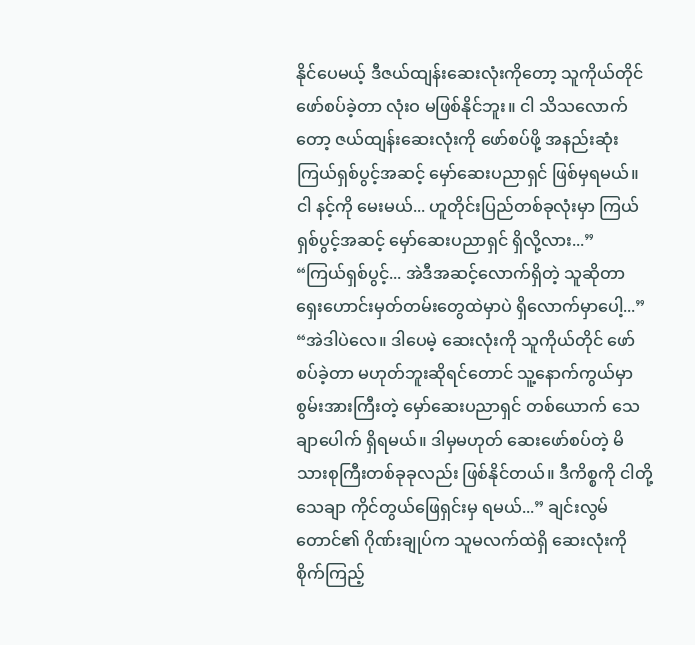နိုင်ပေမယ့် ဒီဇယ်ထျန်းဆေးလုံးကိုတော့ သူကိုယ်တိုင် ဖော်စပ်ခဲ့တာ လုံးဝ မဖြစ်နိုင်ဘူး။ ငါ သိသလောက်တော့ ဇယ်ထျန်းဆေးလုံးကို ဖော်စပ်ဖို့ အနည်းဆုံး ကြယ်ရှစ်ပွင့်အဆင့် မှော်ဆေးပညာရှင် ဖြစ်မှရမယ်။ ငါ နင့်ကို မေးမယ်... ဟူတိုင်းပြည်တစ်ခုလုံးမှာ ကြယ်ရှစ်ပွင့်အဆင့် မှော်ဆေးပညာရှင် ရှိလို့လား...”
“ကြယ်ရှစ်ပွင့်... အဲဒီအဆင့်လောက်ရှိတဲ့ သူဆိုတာ ရှေးဟောင်းမှတ်တမ်းတွေထဲမှာပဲ ရှိလောက်မှာပေါ့...”
“အဲဒါပဲလေ။ ဒါပေမဲ့ ဆေးလုံးကို သူကိုယ်တိုင် ဖော်စပ်ခဲ့တာ မဟုတ်ဘူးဆိုရင်တောင် သူ့နောက်ကွယ်မှာ စွမ်းအားကြီးတဲ့ မှော်ဆေးပညာရှင် တစ်ယောက် သေချာပေါက် ရှိရမယ်။ ဒါမှမဟုတ် ဆေးဖော်စပ်တဲ့ မိသားစုကြီးတစ်ခုခုလည်း ဖြစ်နိုင်တယ်။ ဒီကိစ္စကို ငါတို့ သေချာ ကိုင်တွယ်ဖြေရှင်းမှ ရမယ်...” ချင်းလွမ်တောင်၏ ဂိုဏ်းချုပ်က သူမလက်ထဲရှိ ဆေးလုံးကို စိုက်ကြည့်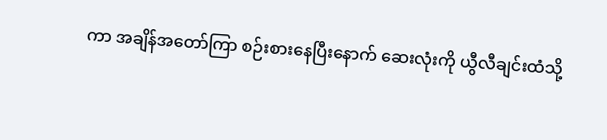ကာ အချိန်အတော်ကြာ စဉ်းစားနေပြီးနောက် ဆေးလုံးကို ယွီလီချင်းထံသို့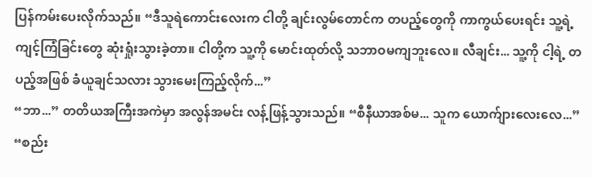ပြန်ကမ်းပေးလိုက်သည်။ “ဒီသူရဲကောင်းလေးက ငါတို့ ချင်းလွမ်တောင်က တပည့်တွေကို ကာကွယ်ပေးရင်း သူ့ရဲ့ ကျင့်ကြံခြင်းတွေ ဆုံးရှုံးသွားခဲ့တာ။ ငါတို့က သူ့ကို မောင်းထုတ်လို့ သဘာဝမကျဘူးလေ။ လီချင်း... သူ့ကို ငါ့ရဲ့ တပည့်အဖြစ် ခံယူချင်သလား သွားမေးကြည့်လိုက်...”
“ဘာ...” တတိယအကြီးအကဲမှာ အလွန်အမင်း လန့်ဖြန့်သွားသည်။ “စီနီယာအစ်မ... သူက ယောက်ျားလေးလေ...”
“စည်း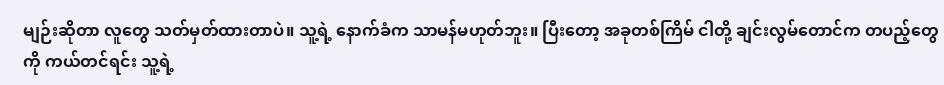မျဉ်းဆိုတာ လူတွေ သတ်မှတ်ထားတာပဲ။ သူ့ရဲ့ နောက်ခံက သာမန်မဟုတ်ဘူး။ ပြီးတော့ အခုတစ်ကြိမ် ငါတို့ ချင်းလွမ်တောင်က တပည့်တွေကို ကယ်တင်ရင်း သူ့ရဲ့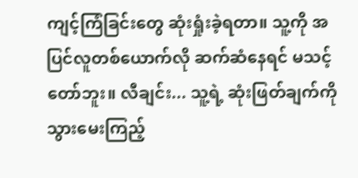ကျင့်ကြံခြင်းတွေ ဆုံးရှုံးခဲ့ရတာ။ သူ့ကို အပြင်လူတစ်ယောက်လို ဆက်ဆံနေရင် မသင့်တော်ဘူး။ လီချင်း... သူ့ရဲ့ ဆုံးဖြတ်ချက်ကို သွားမေးကြည့်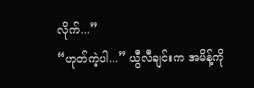လိုက်...”
“ဟုတ်ကဲ့ပါ...” ယွီလီချင်းက အမိန့်ကို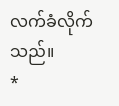လက်ခံလိုက်သည်။
*